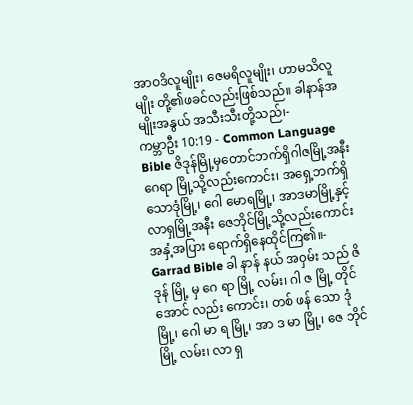အာဝဒိလူမျိုး၊ ဇေမရိလူမျိုး၊ ဟာမသိလူမျိုး တို့၏ဖခင်လည်းဖြစ်သည်။ ခါနာန်အမျိုးအနွယ် အသီးသီးတို့သည်၊-
ကမ္ဘာဦး 10:19 - Common Language Bible ဇိဒုန်မြို့မှတောင်ဘက်ရှိဂါဇမြို့အနီးဂေရာ မြို့သို့လည်းကောင်း၊ အရှေ့ဘက်ရှိသောဒုံမြို့၊ ဂေါ မောရမြို့၊ အာဒမာမြို့နှင့်လာရှမြို့အနီး ဇေဘိုင်မြို့သို့လည်းကောင်းအနှံ့အပြား ရောက်ရှိနေထိုင်ကြ၏။- Garrad Bible ခါ နာန် နယ် အ၀ှမ်း သည် ဇိ ဒုန် မြို့ မှ ဂေ ရာ မြို့ လမ်း၊ ဂါ ဇ မြို့ တိုင် အောင် လည်း ကောင်း၊ တစ် ဖန် သော ဒုံ မြို့၊ ဂေါ မာ ရ မြို့၊ အာ ဒ မာ မြို့၊ ဇေ ဘိုင် မြို့ လမ်း၊ လာ ရှ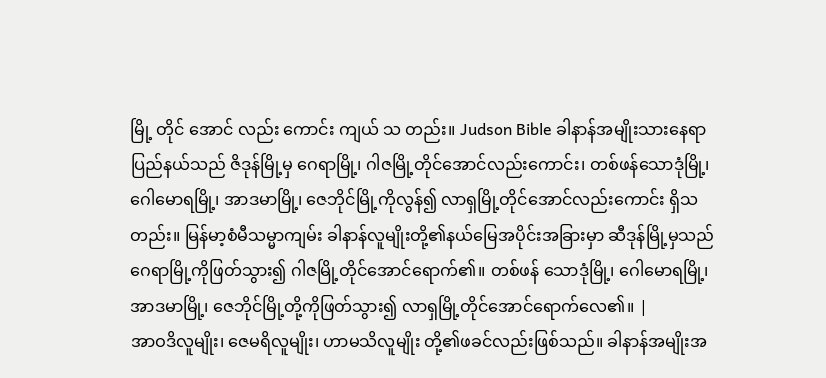မြို့ တိုင် အောင် လည်း ကောင်း ကျယ် သ တည်း။ Judson Bible ခါနာန်အမျိုးသားနေရာပြည်နယ်သည် ဇိဒုန်မြို့မှ ဂေရာမြို့၊ ဂါဇမြို့တိုင်အောင်လည်းကောင်း၊ တစ်ဖန်သောဒုံမြို့၊ ဂေါမောရမြို့၊ အာဒမာမြို့၊ ဇေဘိုင်မြို့ကိုလွန်၍ လာရှမြို့တိုင်အောင်လည်းကောင်း ရှိသတည်း။ မြန်မာ့စံမီသမ္မာကျမ်း ခါနာန်လူမျိုးတို့၏နယ်မြေအပိုင်းအခြားမှာ ဆီဒုန်မြို့မှသည် ဂေရာမြို့ကိုဖြတ်သွား၍ ဂါဇမြို့တိုင်အောင်ရောက်၏။ တစ်ဖန် သောဒုံမြို့၊ ဂေါမောရမြို့၊ အာဒမာမြို့၊ ဇေဘိုင်မြို့တို့ကိုဖြတ်သွား၍ လာရှမြို့တိုင်အောင်ရောက်လေ၏။ |
အာဝဒိလူမျိုး၊ ဇေမရိလူမျိုး၊ ဟာမသိလူမျိုး တို့၏ဖခင်လည်းဖြစ်သည်။ ခါနာန်အမျိုးအ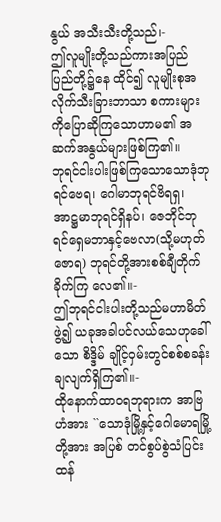နွယ် အသီးသီးတို့သည်၊-
ဤလူမျိုးတို့သည်ကားအပြည်ပြည်တို့၌နေ ထိုင်၍ လူမျိုးစုအလိုက်သီးခြားဘာသာ စကားများကိုပြောဆိုကြသောဟာမ၏ အဆက်အနွယ်များဖြစ်ကြ၏။
ဘုရင်ငါးပါးဖြစ်ကြသောသောဒုံဘုရင်ဗေရ၊ ဂေါမာဘုရင်ဗိရရှ၊ အာဋ္ဌမာဘုရင်ရှိနပ်၊ ဇေဘိုင်ဘုရင်ရှေမဘာနှင့်ဗေလာ(သို့မဟုတ် ဇောရ) ဘုရင်တို့အားစစ်ချီတိုက်ခိုက်ကြ လေ၏။-
ဤဘုရင်ငါးပါးတို့သည်မဟာမိတ်ဖွဲ့၍ ယခုအခါပင်လယ်သေဟုခေါ်သော စိဒ္ဒိမ် ချိုင့်ဝှမ်းတွင်စစ်စခန်းချလျက်ရှိကြ၏။-
ထိုနောက်ထာဝရဘုရားက အာဗြဟံအား ``သောဒုံမြို့နှင့်ဂေါမောရမြို့တို့အား အပြစ် တင်စွပ်စွဲသံပြင်းထန်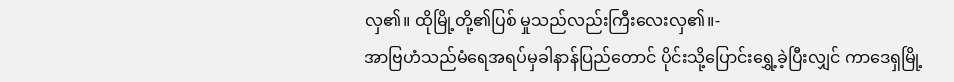လှ၏။ ထိုမြို့တို့၏ပြစ် မှုသည်လည်းကြီးလေးလှ၏။-
အာဗြဟံသည်မံရေအရပ်မှခါနာန်ပြည်တောင် ပိုင်းသို့ပြောင်းရွှေ့ခဲ့ပြီးလျှင် ကာဒေရှမြို့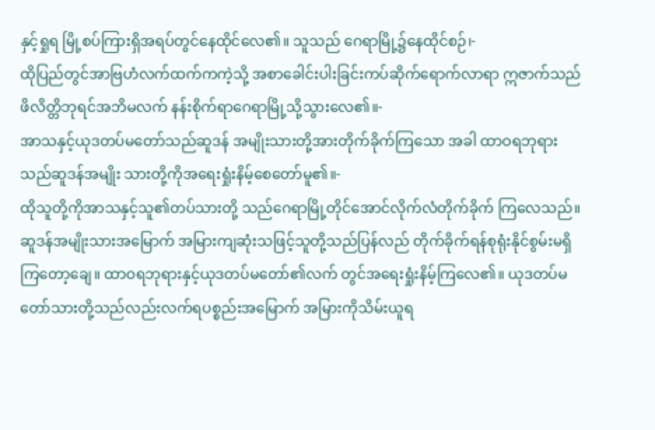နှင့်ရှုရ မြို့စပ်ကြားရှိအရပ်တွင်နေထိုင်လေ၏။ သူသည် ဂေရာမြို့၌နေထိုင်စဉ်၊-
ထိုပြည်တွင်အာဗြဟံလက်ထက်ကကဲ့သို့ အစာခေါင်းပါးခြင်းကပ်ဆိုက်ရောက်လာရာ ဣဇာက်သည်ဖိလိတ္တိဘုရင်အဘိမလက် နန်းစိုက်ရာဂေရာမြို့သို့သွားလေ၏။-
အာသနှင့်ယုဒတပ်မတော်သည်ဆူဒန် အမျိုးသားတို့အားတိုက်ခိုက်ကြသော အခါ ထာဝရဘုရားသည်ဆူဒန်အမျိုး သားတို့ကိုအရေးရှုံးနိမ့်စေတော်မူ၏။-
ထိုသူတို့ကိုအာသနှင့်သူ၏တပ်သားတို့ သည်ဂေရာမြို့တိုင်အောင်လိုက်လံတိုက်ခိုက် ကြလေသည်။ ဆူဒန်အမျိုးသားအမြောက် အမြားကျဆုံးသဖြင့်သူတို့သည်ပြန်လည် တိုက်ခိုက်ရန်စုရုံးနိုင်စွမ်းမရှိကြတော့ချေ။ ထာဝရဘုရားနှင့်ယုဒတပ်မတော်၏လက် တွင်အရေးရှုံးနိမ့်ကြလေ၏။ ယုဒတပ်မ တော်သားတို့သည်လည်းလက်ရပစ္စည်းအမြောက် အမြားကိုသိမ်းယူရ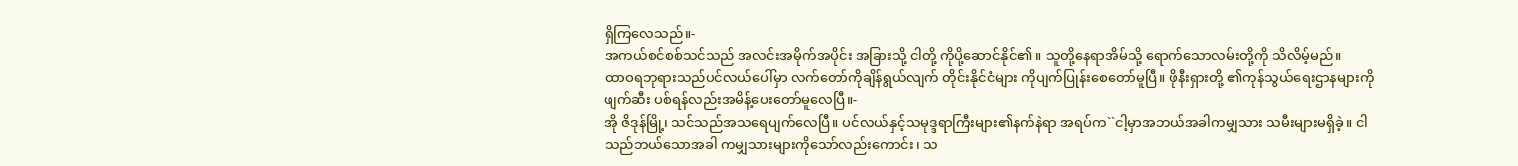ရှိကြလေသည်။-
အကယ်စင်စစ်သင်သည် အလင်းအမိုက်အပိုင်း အခြားသို့ ငါတို့ ကိုပို့ဆောင်နိုင်၏။ သူတို့နေရာအိမ်သို့ ရောက်သောလမ်းတို့ကို သိလိမ့်မည်။
ထာဝရဘုရားသည်ပင်လယ်ပေါ်မှာ လက်တော်ကိုချိန်ရွယ်လျက် တိုင်းနိုင်ငံများ ကိုပျက်ပြုန်းစေတော်မူပြီ။ ဖိုနီးရှားတို့ ၏ကုန်သွယ်ရေးဌာနများကိုဖျက်ဆီး ပစ်ရန်လည်းအမိန့်ပေးတော်မူလေပြီ။-
အို ဇိဒုန်မြို့၊ သင်သည်အသရေပျက်လေပြီ။ ပင်လယ်နှင့်သမုဒ္ဒရာကြီးများ၏နက်နဲရာ အရပ်က``ငါ့မှာအဘယ်အခါကမျှသား သမီးများမရှိခဲ့။ ငါသည်ဘယ်သောအခါ ကမျှသားများကိုသော်လည်းကောင်း၊ သ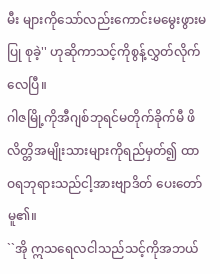မီး များကိုသော်လည်းကောင်းမမွေးဖွားမပြု စုခဲ့'' ဟုဆိုကာသင့်ကိုစွန့်လွှတ်လိုက်လေပြီ။
ဂါဇမြို့ကိုအီဂျစ်ဘုရင်မတိုက်ခိုက်မီ ဖိလိတ္တိအမျိုးသားများကိုရည်မှတ်၍ ထာဝရဘုရားသည်ငါ့အားဗျာဒိတ် ပေးတော်မူ၏။
``အို ဣသရေလငါသည်သင့်ကိုအဘယ်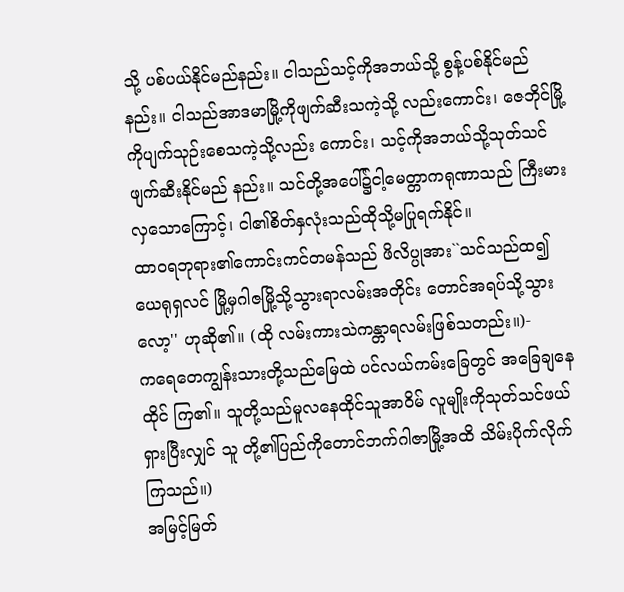သို့ ပစ်ပယ်နိုင်မည်နည်း။ ငါသည်သင့်ကိုအဘယ်သို့ စွန့်ပစ်နိုင်မည်နည်း။ ငါသည်အာဒမာမြို့ကိုဖျက်ဆီးသကဲ့သို့ လည်းကောင်း၊ ဇေဘိုင်မြို့ကိုပျက်သုဉ်းစေသကဲ့သို့လည်း ကောင်း၊ သင့်ကိုအဘယ်သို့သုတ်သင်ဖျက်ဆီးနိုင်မည် နည်း။ သင်တို့အပေါ်၌ငါ့မေတ္တာကရုဏာသည် ကြီးမားလှသောကြောင့်၊ ငါ၏စိတ်နှလုံးသည်ထိုသို့မပြုရက်နိုင်။
ထာဝရဘုရား၏ကောင်းကင်တမန်သည် ဖိလိပ္ပုအား``သင်သည်ထ၍ယေရုရှလင် မြို့မှဂါဇမြို့သို့သွားရာလမ်းအတိုင်း တောင်အရပ်သို့သွားလော့'' ဟုဆို၏။ (ထို လမ်းကားသဲကန္တာရလမ်းဖြစ်သတည်း။)-
ကရေတေကျွန်းသားတို့သည်မြေထဲ ပင်လယ်ကမ်းခြေတွင် အခြေချနေထိုင် ကြ၏။ သူတို့သည်မူလနေထိုင်သူအာဝိမ် လူမျိုးကိုသုတ်သင်ဖယ်ရှားပြီးလျှင် သူ တို့၏ပြည်ကိုတောင်ဘက်ဂါဇာမြို့အထိ သိမ်းပိုက်လိုက်ကြသည်။)
အမြင့်မြတ်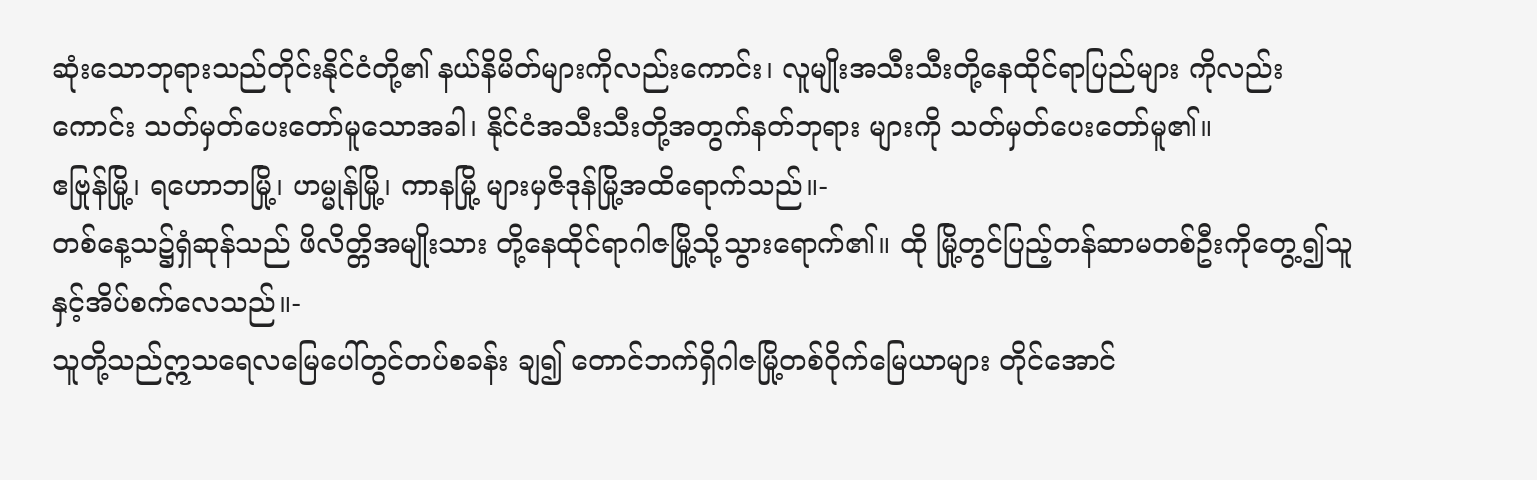ဆုံးသောဘုရားသည်တိုင်းနိုင်ငံတို့၏ နယ်နိမိတ်များကိုလည်းကောင်း၊ လူမျိုးအသီးသီးတို့နေထိုင်ရာပြည်များ ကိုလည်းကောင်း သတ်မှတ်ပေးတော်မူသောအခါ၊ နိုင်ငံအသီးသီးတို့အတွက်နတ်ဘုရား များကို သတ်မှတ်ပေးတော်မူ၏။
ဧဗြုန်မြို့၊ ရဟောဘမြို့၊ ဟမ္မုန်မြို့၊ ကာနမြို့ များမှဇိဒုန်မြို့အထိရောက်သည်။-
တစ်နေ့သ၌ရှံဆုန်သည် ဖိလိတ္တိအမျိုးသား တို့နေထိုင်ရာဂါဇမြို့သို့သွားရောက်၏။ ထို မြို့တွင်ပြည့်တန်ဆာမတစ်ဦးကိုတွေ့၍သူ နှင့်အိပ်စက်လေသည်။-
သူတို့သည်ဣသရေလမြေပေါ်တွင်တပ်စခန်း ချ၍ တောင်ဘက်ရှိဂါဇမြို့တစ်ဝိုက်မြေယာများ တိုင်အောင်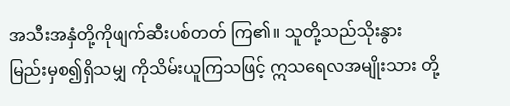အသီးအနှံတို့ကိုဖျက်ဆီးပစ်တတ် ကြ၏။ သူတို့သည်သိုးနွားမြည်းမှစ၍ရှိသမျှ ကိုသိမ်းယူကြသဖြင့် ဣသရေလအမျိုးသား တို့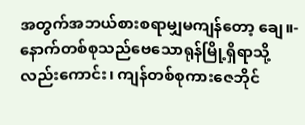အတွက်အဘယ်စားစရာမျှမကျန်တော့ ချေ။-
နောက်တစ်စုသည်ဗေသောရုန်မြို့ရှိရာသို့ လည်းကောင်း၊ ကျန်တစ်စုကားဇေဘိုင်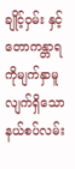ချိုင့်ဝှမ်း နှင့်တောကန္တာရကိုမျက်နှာမူလျက်ရှိသော နယ်စပ်လမ်း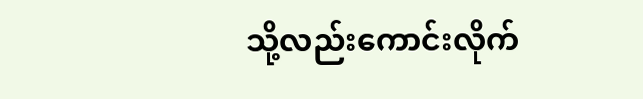သို့လည်းကောင်းလိုက်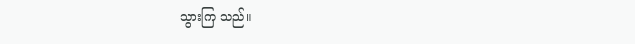သွားကြ သည်။